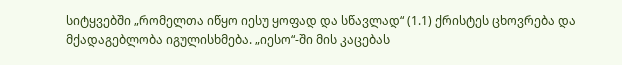სიტყვებში „რომელთა იწყო იესუ ყოფად და სწავლად“ (1.1) ქრისტეს ცხოვრება და მქადაგებლობა იგულისხმება. „იესო“-ში მის კაცებას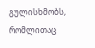გულისხმობს, რომლითაც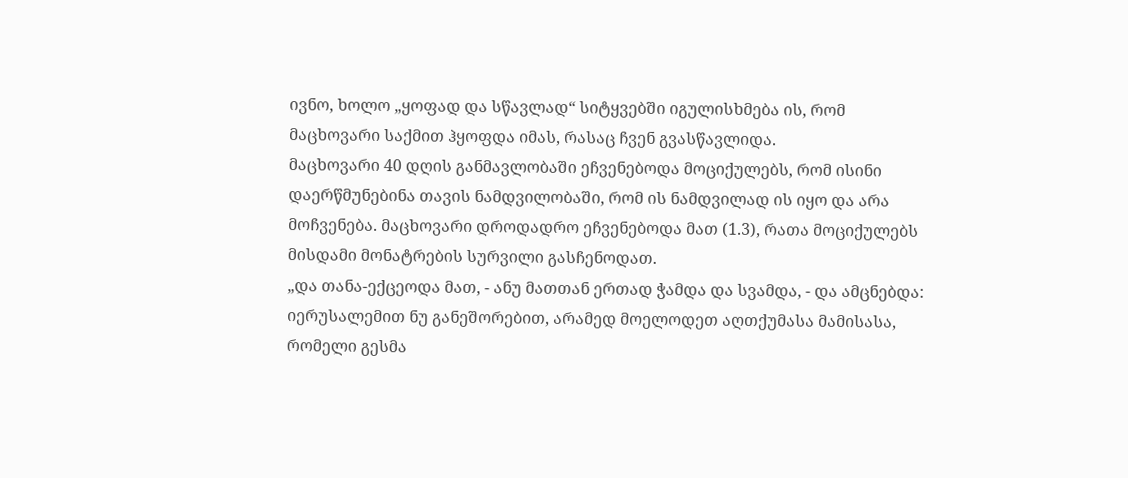ივნო, ხოლო „ყოფად და სწავლად“ სიტყვებში იგულისხმება ის, რომ მაცხოვარი საქმით ჰყოფდა იმას, რასაც ჩვენ გვასწავლიდა.
მაცხოვარი 40 დღის განმავლობაში ეჩვენებოდა მოციქულებს, რომ ისინი დაერწმუნებინა თავის ნამდვილობაში, რომ ის ნამდვილად ის იყო და არა მოჩვენება. მაცხოვარი დროდადრო ეჩვენებოდა მათ (1.3), რათა მოციქულებს მისდამი მონატრების სურვილი გასჩენოდათ.
„და თანა-ექცეოდა მათ, - ანუ მათთან ერთად ჭამდა და სვამდა, - და ამცნებდა: იერუსალემით ნუ განეშორებით, არამედ მოელოდეთ აღთქუმასა მამისასა, რომელი გესმა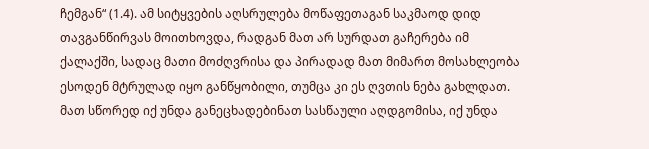ჩემგან“ (1.4). ამ სიტყვების აღსრულება მოწაფეთაგან საკმაოდ დიდ თავგანწირვას მოითხოვდა, რადგან მათ არ სურდათ გაჩერება იმ ქალაქში, სადაც მათი მოძღვრისა და პირადად მათ მიმართ მოსახლეობა ესოდენ მტრულად იყო განწყობილი, თუმცა კი ეს ღვთის ნება გახლდათ. მათ სწორედ იქ უნდა განეცხადებინათ სასწაული აღდგომისა, იქ უნდა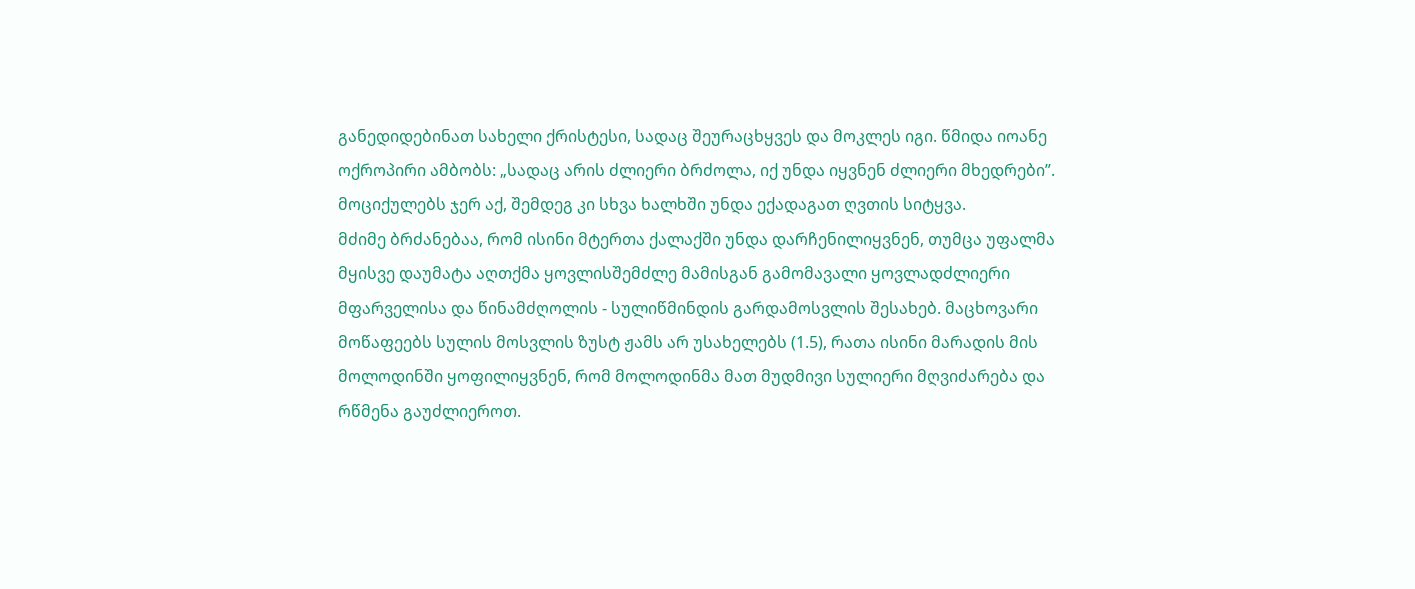განედიდებინათ სახელი ქრისტესი, სადაც შეურაცხყვეს და მოკლეს იგი. წმიდა იოანე ოქროპირი ამბობს: „სადაც არის ძლიერი ბრძოლა, იქ უნდა იყვნენ ძლიერი მხედრები”. მოციქულებს ჯერ აქ, შემდეგ კი სხვა ხალხში უნდა ექადაგათ ღვთის სიტყვა.
მძიმე ბრძანებაა, რომ ისინი მტერთა ქალაქში უნდა დარჩენილიყვნენ, თუმცა უფალმა მყისვე დაუმატა აღთქმა ყოვლისშემძლე მამისგან გამომავალი ყოვლადძლიერი მფარველისა და წინამძღოლის - სულიწმინდის გარდამოსვლის შესახებ. მაცხოვარი მოწაფეებს სულის მოსვლის ზუსტ ჟამს არ უსახელებს (1.5), რათა ისინი მარადის მის მოლოდინში ყოფილიყვნენ, რომ მოლოდინმა მათ მუდმივი სულიერი მღვიძარება და რწმენა გაუძლიეროთ.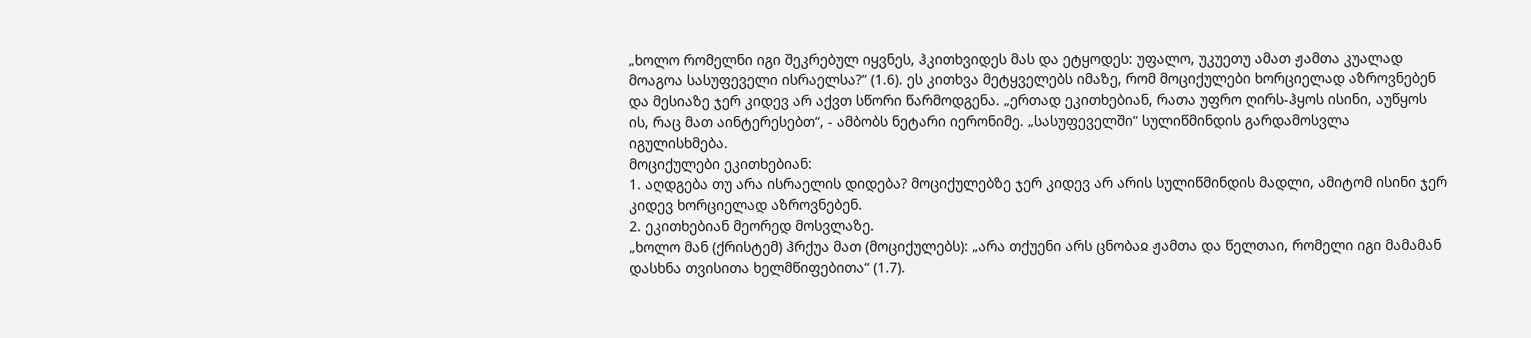„ხოლო რომელნი იგი შეკრებულ იყვნეს, ჰკითხვიდეს მას და ეტყოდეს: უფალო, უკუეთუ ამათ ჟამთა კუალად მოაგოა სასუფეველი ისრაელსა?“ (1.6). ეს კითხვა მეტყველებს იმაზე, რომ მოციქულები ხორციელად აზროვნებენ და მესიაზე ჯერ კიდევ არ აქვთ სწორი წარმოდგენა. „ერთად ეკითხებიან, რათა უფრო ღირს-ჰყოს ისინი, აუწყოს ის, რაც მათ აინტერესებთ“, - ამბობს ნეტარი იერონიმე. „სასუფეველში“ სულიწმინდის გარდამოსვლა იგულისხმება.
მოციქულები ეკითხებიან:
1. აღდგება თუ არა ისრაელის დიდება? მოციქულებზე ჯერ კიდევ არ არის სულიწმინდის მადლი, ამიტომ ისინი ჯერ კიდევ ხორციელად აზროვნებენ.
2. ეკითხებიან მეორედ მოსვლაზე.
„ხოლო მან (ქრისტემ) ჰრქუა მათ (მოციქულებს): „არა თქუენი არს ცნობაჲ ჟამთა და წელთაი, რომელი იგი მამამან დასხნა თვისითა ხელმწიფებითა“ (1.7).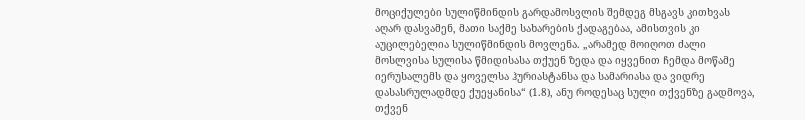მოციქულები სულიწმინდის გარდამოსვლის შემდეგ მსგავს კითხვას აღარ დასვამენ, მათი საქმე სახარების ქადაგებაა, ამისთვის კი აუცილებელია სულიწმინდის მოვლენა. „არამედ მოიღოთ ძალი მოსლვისა სულისა წმიდისასა თქუენ ზედა და იყვენით ჩემდა მოწამე იერუსალემს და ყოველსა ჰურიასტანსა და სამარიასა და ვიდრე დასასრულადმდე ქუეყანისა“ (1.8), ანუ როდესაც სული თქვენზე გადმოვა, თქვენ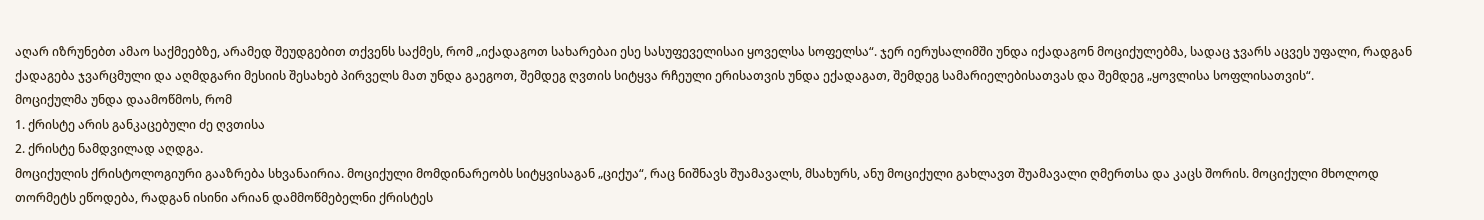აღარ იზრუნებთ ამაო საქმეებზე, არამედ შეუდგებით თქვენს საქმეს, რომ „იქადაგოთ სახარებაი ესე სასუფეველისაი ყოველსა სოფელსა“. ჯერ იერუსალიმში უნდა იქადაგონ მოციქულებმა, სადაც ჯვარს აცვეს უფალი, რადგან ქადაგება ჯვარცმული და აღმდგარი მესიის შესახებ პირველს მათ უნდა გაეგოთ, შემდეგ ღვთის სიტყვა რჩეული ერისათვის უნდა ექადაგათ, შემდეგ სამარიელებისათვას და შემდეგ „ყოვლისა სოფლისათვის“.
მოციქულმა უნდა დაამოწმოს, რომ
1. ქრისტე არის განკაცებული ძე ღვთისა
2. ქრისტე ნამდვილად აღდგა.
მოციქულის ქრისტოლოგიური გააზრება სხვანაირია. მოციქული მომდინარეობს სიტყვისაგან „ციქუა“, რაც ნიშნავს შუამავალს, მსახურს, ანუ მოციქული გახლავთ შუამავალი ღმერთსა და კაცს შორის. მოციქული მხოლოდ თორმეტს ეწოდება, რადგან ისინი არიან დამმოწმებელნი ქრისტეს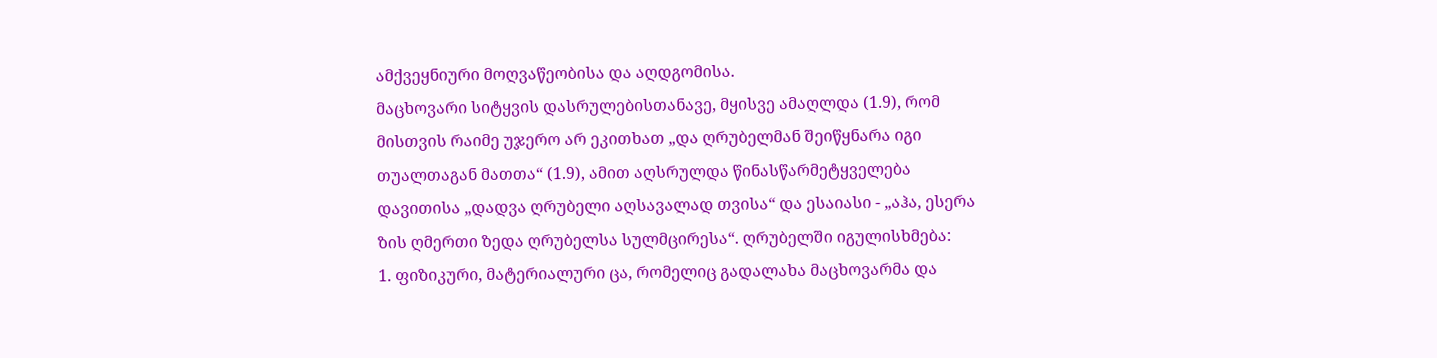ამქვეყნიური მოღვაწეობისა და აღდგომისა.
მაცხოვარი სიტყვის დასრულებისთანავე, მყისვე ამაღლდა (1.9), რომ მისთვის რაიმე უჯერო არ ეკითხათ „და ღრუბელმან შეიწყნარა იგი თუალთაგან მათთა“ (1.9), ამით აღსრულდა წინასწარმეტყველება დავითისა „დადვა ღრუბელი აღსავალად თვისა“ და ესაიასი - „აჰა, ესერა ზის ღმერთი ზედა ღრუბელსა სულმცირესა“. ღრუბელში იგულისხმება:
1. ფიზიკური, მატერიალური ცა, რომელიც გადალახა მაცხოვარმა და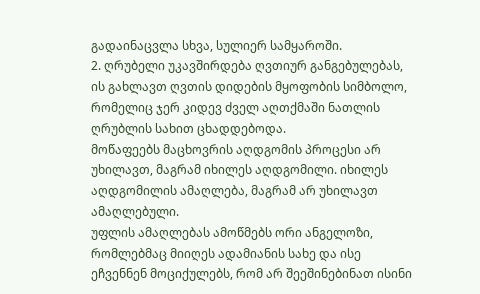გადაინაცვლა სხვა, სულიერ სამყაროში.
2. ღრუბელი უკავშირდება ღვთიურ განგებულებას, ის გახლავთ ღვთის დიდების მყოფობის სიმბოლო, რომელიც ჯერ კიდევ ძველ აღთქმაში ნათლის ღრუბლის სახით ცხადდებოდა.
მოწაფეებს მაცხოვრის აღდგომის პროცესი არ უხილავთ, მაგრამ იხილეს აღდგომილი. იხილეს აღდგომილის ამაღლება, მაგრამ არ უხილავთ ამაღლებული.
უფლის ამაღლებას ამოწმებს ორი ანგელოზი, რომლებმაც მიიღეს ადამიანის სახე და ისე ეჩვენნენ მოციქულებს, რომ არ შეეშინებინათ ისინი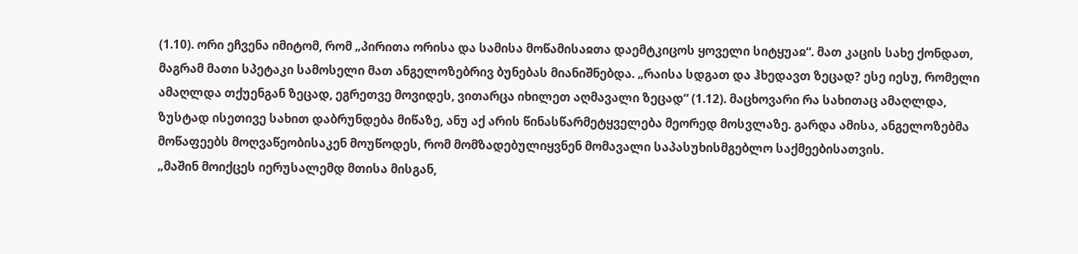(1.10). ორი ეჩვენა იმიტომ, რომ „პირითა ორისა და სამისა მოწამისაჲთა დაემტკიცოს ყოველი სიტყუაჲ“. მათ კაცის სახე ქონდათ, მაგრამ მათი სპეტაკი სამოსელი მათ ანგელოზებრივ ბუნებას მიანიშნებდა. „რაისა სდგათ და ჰხედავთ ზეცად? ესე იესუ, რომელი ამაღლდა თქუენგან ზეცად, ეგრეთვე მოვიდეს, ვითარცა იხილეთ აღმავალი ზეცად“ (1.12). მაცხოვარი რა სახითაც ამაღლდა, ზუსტად ისეთივე სახით დაბრუნდება მიწაზე, ანუ აქ არის წინასწარმეტყველება მეორედ მოსვლაზე. გარდა ამისა, ანგელოზებმა მოწაფეებს მოღვაწეობისაკენ მოუწოდეს, რომ მომზადებულიყვნენ მომავალი საპასუხისმგებლო საქმეებისათვის.
„მაშინ მოიქცეს იერუსალემდ მთისა მისგან,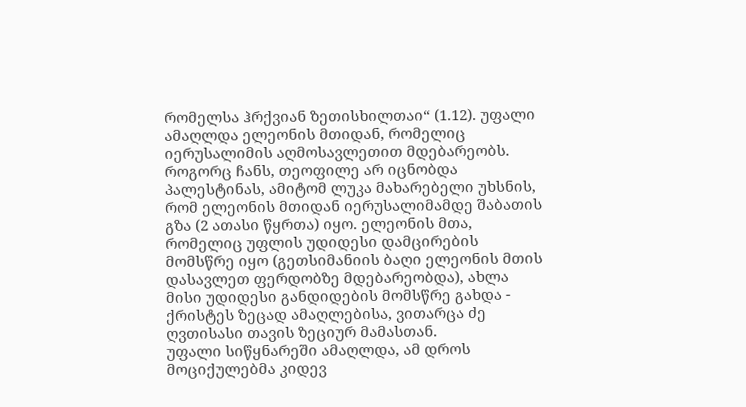რომელსა ჰრქვიან ზეთისხილთაი“ (1.12). უფალი ამაღლდა ელეონის მთიდან, რომელიც იერუსალიმის აღმოსავლეთით მდებარეობს. როგორც ჩანს, თეოფილე არ იცნობდა პალესტინას, ამიტომ ლუკა მახარებელი უხსნის, რომ ელეონის მთიდან იერუსალიმამდე შაბათის გზა (2 ათასი წყრთა) იყო. ელეონის მთა, რომელიც უფლის უდიდესი დამცირების მომსწრე იყო (გეთსიმანიის ბაღი ელეონის მთის დასავლეთ ფერდობზე მდებარეობდა), ახლა მისი უდიდესი განდიდების მომსწრე გახდა - ქრისტეს ზეცად ამაღლებისა, ვითარცა ძე ღვთისასი თავის ზეციურ მამასთან.
უფალი სიწყნარეში ამაღლდა, ამ დროს მოციქულებმა კიდევ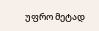უფრო მეტად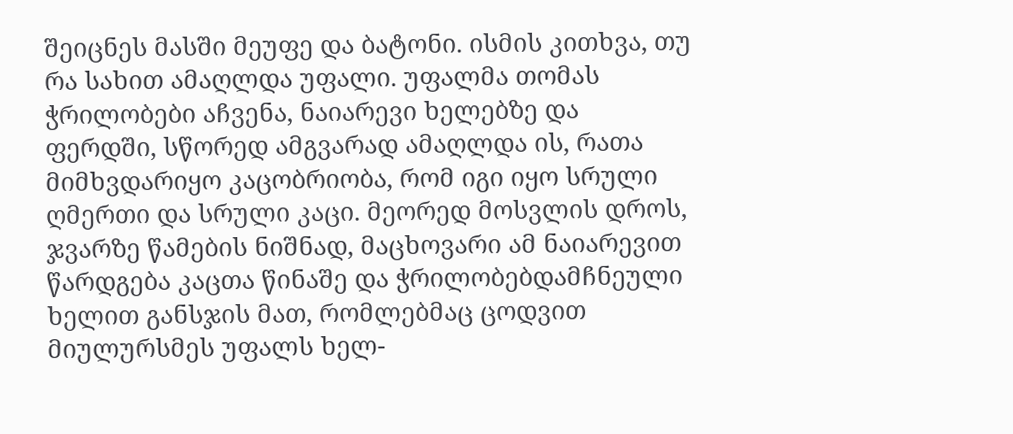შეიცნეს მასში მეუფე და ბატონი. ისმის კითხვა, თუ რა სახით ამაღლდა უფალი. უფალმა თომას ჭრილობები აჩვენა, ნაიარევი ხელებზე და ფერდში, სწორედ ამგვარად ამაღლდა ის, რათა მიმხვდარიყო კაცობრიობა, რომ იგი იყო სრული ღმერთი და სრული კაცი. მეორედ მოსვლის დროს, ჯვარზე წამების ნიშნად, მაცხოვარი ამ ნაიარევით წარდგება კაცთა წინაშე და ჭრილობებდამჩნეული ხელით განსჯის მათ, რომლებმაც ცოდვით მიულურსმეს უფალს ხელ-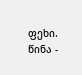ფეხი.
წინა -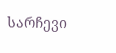სარჩევი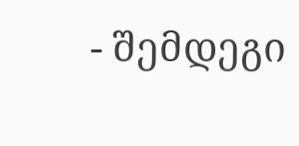- შემდეგი